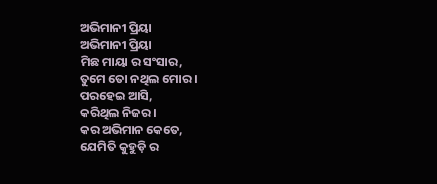ଅଭିମାନୀ ପ୍ରିୟା
ଅଭିମାନୀ ପ୍ରିୟା
ମିଛ ମାୟା ର ସଂସାର,
ତୁମେ ତୋ ନଥିଲ ମୋର ।
ପରହେଇ ଆସି,
କରିଥିଲ ନିଜର।
କର ଅଭିମାନ କେତେ,
ଯେମିତି କୁହୁଡ଼ି ର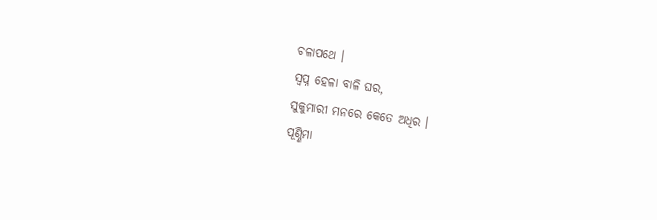ଚଳାପଥେ ।
ସ୍ୱପ୍ନ ହେଳା ବାଳି ଘର,
ସୁକୁମାରୀ ମନରେ କେତେ ଅଧିର ।
ପୂଣ୍ଣିମା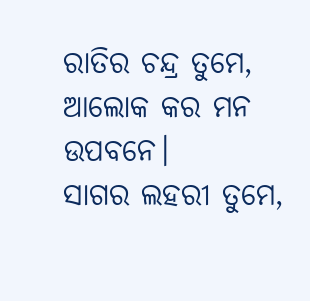ରାତିର ଚନ୍ଦ୍ର ତୁମେ,
ଆଲୋକ କର ମନ ଉପବନେ।
ସାଗର ଲହରୀ ତୁମେ,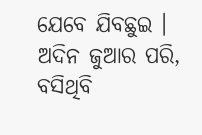ଯେବେ ଯିବଛୁଇ ।
ଅଦିନ ଜୁଆର ପରି,
ବସିଥିବି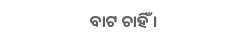ବାଟ ଚାହିଁ ।